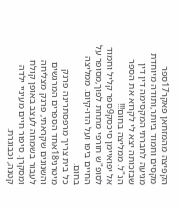הקפיצה מהמזחאן פאקר17ספר מקסים וחמוד ביותר,ותודה מיוחדת מגיעה לחברתי המקסימה דין דין שבזכותה יצא לי לקרוא את הספר הנ"ל. ממליצה בחום!!!
אל יפואיימן סיכסק9ספר קליל וחמוד לסופ"ש חורפי מתחת לפוך,מסופר על החיים ביפו ועל הדו-קיום. ממליצה בחום.
כל בית צריך מרפסתרינה פרנק מיטרני18אחד הספרים המרגשים והשנונים שקראתי, פרנק מצליחה לעבור בשמחה לעצב באופן קולח ומסקרן. סיפור חיים מעיניי ילדה קטנה, וכבוגרת.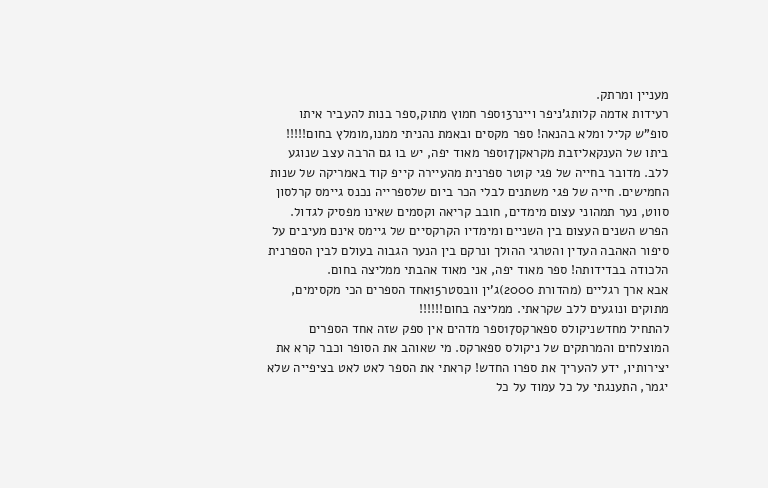מעניין ומרתק.
רעידות אדמה קלותג'ניפר ויינר13ספר חמוץ מתוק,ספר בנות להעביר איתו סופ"ש קליל ומלא בהנאה! ספר מקסים ובאמת נהניתי ממנו,מומלץ בחום!!!!!
ביתו של הענקאליזבת מקראקן17ספר מאוד יפה, יש בו גם הרבה עצב שנוגע ללב. מדובר בחייה של פגי קוטר ספרנית מהעיירה קייפ קוד באמריקה של שנות החמישים. חייה של פגי משתנים לבלי הכר ביום שלספרייה נכנס גיימס קרלסון סווט, נער תמהוני עצום מימדים, חובב קריאה וקסמים שאינו מפסיק לגדול. הפרש השנים העצום בין השניים ומימדיו הקרקסיים של גיימס אינם מעיבים על סיפור האהבה העדין והטרגי ההולך ונרקם בין הנער הגבוה בעולם לבין הספרנית הלכודה בבדידותה! ספר מאוד יפה, אני מאוד אהבתי ממליצה בחום.
אבא ארך רגליים (מהדורת 2000)ג'ין וובסטר15אחד הספרים הכי מקסימים, מתוקים ונוגעים ללב שקראתי. ממליצה בחום!!!!!!
להתחיל מחדשניקולס ספארקס17ספר מדהים אין ספק שזה אחד הספרים המוצלחים והמרתקים של ניקולס ספארקס. מי שאוהב את הסופר וכבר קרא את יצירותיו, ידע להעריך את ספרו החדש! קראתי את הספר לאט לאט בציפייה שלא יגמר, התענגתי על כל עמוד על כל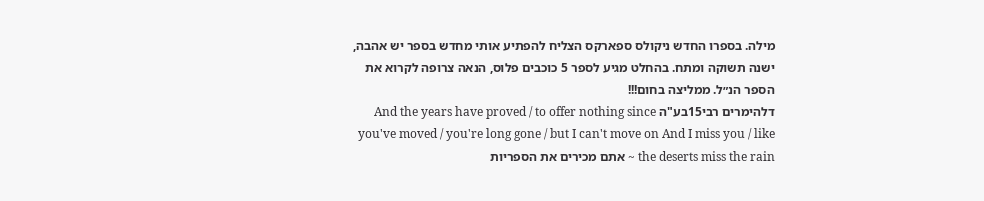מילה. בספרו החדש ניקולס ספארקס הצליח להפתיע אותי מחדש בספר יש אהבה, ישנה תשוקה ומתח. בהחלט מגיע לספר 5 כוכבים פלוס, הנאה צרופה לקרוא את הספר הנ״ל. ממליצה בחום!!!
דלהימרים רבי15בע"ה And the years have proved / to offer nothing since you've moved / you're long gone / but I can't move on And I miss you / like the deserts miss the rain ~ אתם מכירים את הספריות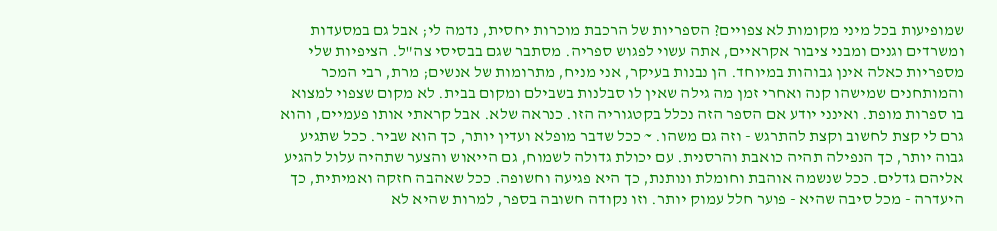שמופיעות בכל מיני מקומות לא צפויים? הספריות של הרכבת מוכרות יחסית, נדמה לי; אבל גם במסעדות ומשרדים וגנים ומבני ציבור אקראיים, אתה עשוי לפגוש ספריה. מסתבר שגם בבסיסי צה"ל. הציפיות שלי מספריות כאלה אינן גבוהות במיוחד. הן נבנות בעיקר, אני מניח, מתרומות של אנשים; מרת, רבי המכר והמותחנים שמישהו קנה ואחרי זמן מה גילה שאין לו סבלנות בשבילם ומקום בבית. לא מקום שצפוי למצוא בו ספרות מופת. ואינני יודע אם הספר הזה נכלל בקטגוריה הזו. כנראה שלא. אבל קראתי אותו פעמיים, והוא גרם לי קצת לחשוב וקצת להתרגש - וזה גם משהו. ~ ככל שדבר מופלא ועדין יותר, כך הוא שביר. ככל שתגיע גבוה יותר, כך הנפילה תהיה כואבת והרסנית. עם יכולת גדולה לשמוח, גם הייאוש והצער שתהיה עלול להגיע אליהם גדלים. ככל שנשמה אוהבת וחומלת ונותנת, כך היא פגיעה וחשופה. ככל שאהבה חזקה ואמיתית, כך היעדרה - מכל סיבה שהיא - פוער חלל עמוק יותר. וזו נקודה חשובה בספר, למרות שהיא לא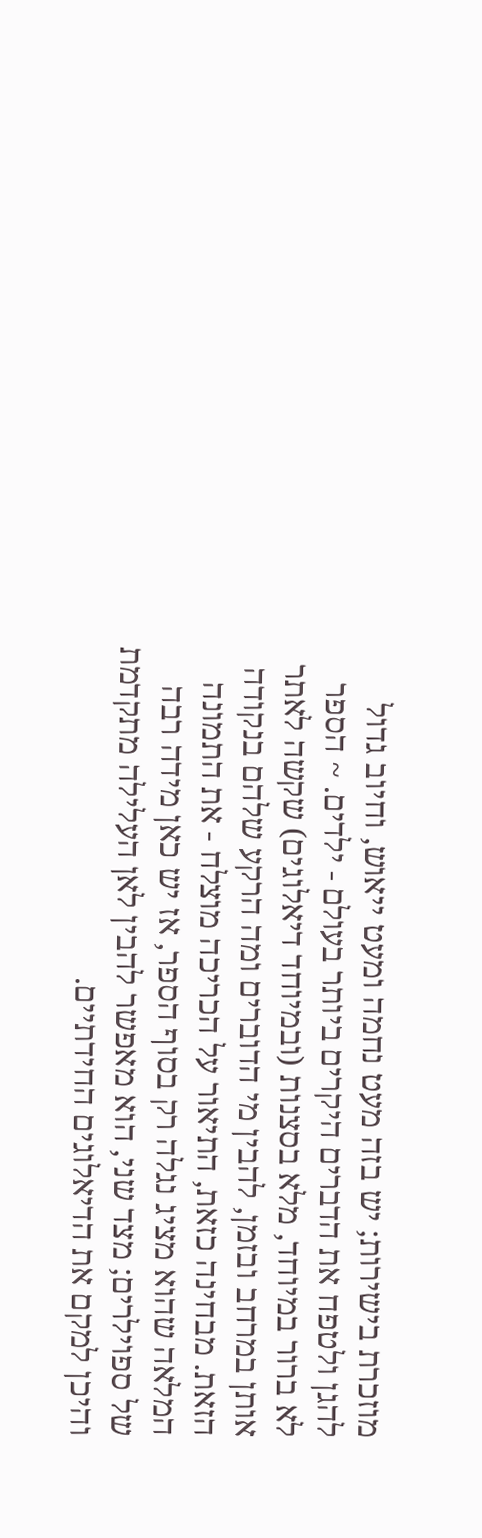מוזכרת בישירות; יש בזה מעט נחמה ומעט ייאוש, וחיוב גדול להגן ולטפח את הדברים היקרים ביותר בעולם - ילדים. ~ הספר לא ברור במיוחד, מלא בסצנות (ובמיוחד דיאלוגים) שקשה לאתר אותן במרחב ובזמן, להבין מי הדוברים ומה הרקע שלהם בנקודה הזאת. מבחינה כזאת, התיאור על הכריכה מוצלח - את התמונה המלאה שהוא מציג נגלה רק בסוף הספר, אז יש כאן מידה רבה של ספוילרים; מצד שני, הוא מאפשר להבין לאן העלילה מתקדמת והיכן למקם את הדיאלוגים החידתיים.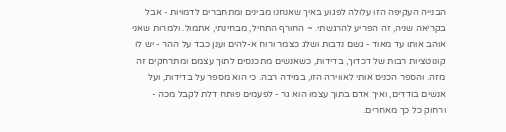הבנייה העקיפה הזו עלולה לפגוע באיך שאנחנו מבינים ומתחברים לדמויות - אבל בקריאה שניה, זה הפריע להרגשתי. ~ החורף התחיל, מבחינתי, אתמול. ולמרות שאני אוהב אותו עד מאוד - גשם נדבות ושלג כצמר ורוח א-להים וענן כבד על ההר - יש לו קונוטציות רבות של דכדוך, בדידות, כשאנשים מתכנסים לתוך עצמם ומתרחקים זה מזה. והספר הכניס אותי לאווירה הזו, במידה רבה. כי הוא מספר על בדידות, ועל אנשים בודדים, ואיך אדם בתוך עצמו הוא גר - לפעמים פותח דלת לקבל מכה - ורחוק כל כך מאחרים.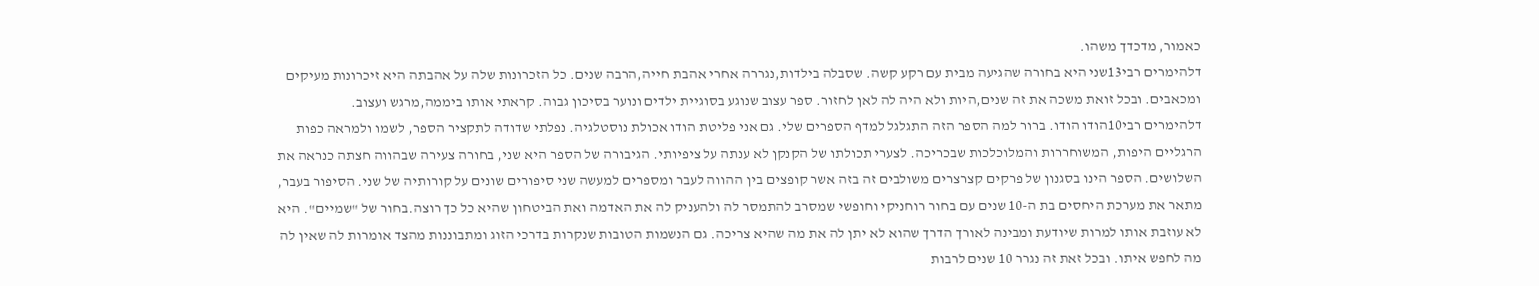כאמור, מדכדך משהו.
דלהימרים רבי13שני היא בחורה שהגיעה מבית עם רקע קשה. שסבלה בילדות,נגררה אחרי אהבת חייה,הרבה שנים. כל הזכרונות שלה על אהבתה היא זיכרונות מעיקים ומכאבים. ובכל זואת משכה את זה שנים,היות ולא היה לה לאן לחזור. ספר עצוב שנוגע בסוגיית ילדים ונוער בסיכון גבוה. קראתי אותו ביממה,מרגש ועצוב.
דלהימרים רבי10הודו הודו. ברור למה הספר הזה התגלגל למדף הספרים שלי. גם אני פליטת הודו אכולת נוסטלגיה. נפלתי שדודה לתקציר הספר, לשמו ולמראה כפות הרגליים היפות, המשוחררות והמלוכלכות שבכריכה. לצערי תכולתו של הקנקן לא ענתה על ציפיותי. הגיבורה של הספר היא שני, בחורה צעירה שבהווה חצתה כנראה את השלושים. הספר הינו בסגנון של פרקים קצרצרים משולבים זה בזה אשר קופצים בין ההווה לעבר ומספרים למעשה שני סיפורים שונים על קורותיה של שני. הסיפור בעבר, מתאר את מערכת היחסים בת ה-10 שנים עם בחור רוחניקי וחופשי שמסרב להתמסר לה ולהעניק לה את האדמה ואת הביטחון שהיא כל כך רוצה.בחור של "שמיים". היא לא עוזבת אותו למרות שיודעת ומבינה לאורך הדרך שהוא לא יתן לה את מה שהיא צריכה. גם הנשמות הטובות שנקרות בדרכי הזוג ומתבוננות מהצד אומרות לה שאין לה מה לחפש איתו. ובכל זאת זה נגרר 10 שנים לרבות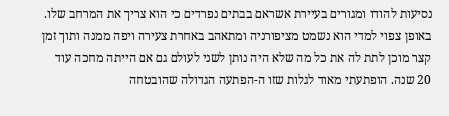נסיעות להודו ומגורים בעיירת אשראם בבתים נפרדים כי הוא צריך את המרחב שלו. באופן צפוי למדי הוא נשמט מציפורניה ומתאהב באחרת צעירה ויפה ממנה ותוך זמן קצר מוכן לתת לה את כל מה שלא היה נותן לשני לעולם גם אם הייתה מחכה עוד 20 שנה. הופתעתי מאוד לגלות שזו ה-הפתעה הגדולה שהובטחה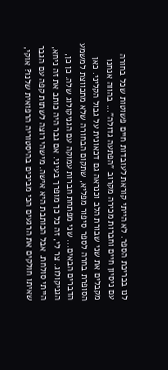לנו בכריכת הספר. לא הייתי קוראת לעובדות חיים פשוטות שכל בחורה עם ניסיון חיים וחברות מכירה מקרוב "הפתעה גדולה"... בהווה אנחנו מקבלים את שני שבורת הלב וכנראה גם דכאונית על גבול הקליני. כאן הסופרת בחרה לספר סיפור מפליא, שתקום הבחורה שלא מתכווצת למשמע הדברים הבאים... שני מפתחת חברות עמוקה עם הגניקולוג שלה. כן כן, הגניקולוג. צר לי, זה כל כך מופרך בעיני. אם גבר היה כותב את זה ניחא, הייתי סולחת. אבל הכותבת היא אישה. מישהי רוצה לשתות קפה עם הגבר שאיתו חולקים את הרגעים הכי מביכים בהיסטוריה הרפואית שלנו? אוקי,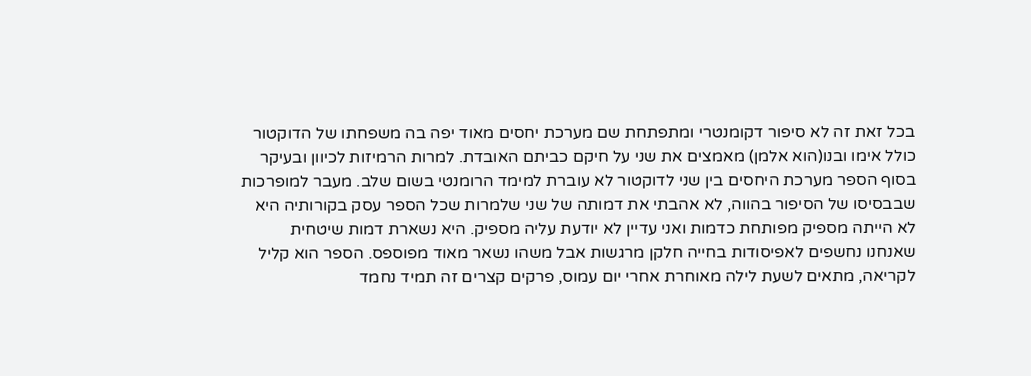בכל זאת זה לא סיפור דקומנטרי ומתפתחת שם מערכת יחסים מאוד יפה בה משפחתו של הדוקטור כולל אימו ובנו(הוא אלמן) מאמצים את שני על חיקם כביתם האובדת. למרות הרמיזות לכיוון ובעיקר בסוף הספר מערכת היחסים בין שני לדוקטור לא עוברת למימד הרומנטי בשום שלב. מעבר למופרכות שבבסיסו של הסיפור בהווה, לא אהבתי את דמותה של שני שלמרות שכל הספר עסק בקורותיה היא לא הייתה מספיק מפותחת כדמות ואני עדיין לא יודעת עליה מספיק. היא נשארת דמות שיטחית שאנחנו נחשפים לאפיסודות בחייה חלקן מרגשות אבל משהו נשאר מאוד מפוספס. הספר הוא קליל לקריאה, מתאים לשעת לילה מאוחרת אחרי יום עמוס, פרקים קצרים זה תמיד נחמד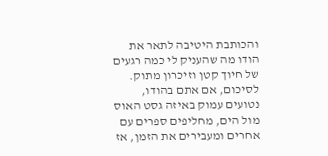והכותבת היטיבה לתאר את הודו מה שהעניק לי כמה רגעים של חיוך קטן וזיכרון מתוק. לסיכום, אם אתם בהודו, נטועים עמוק באיזה גסט האוס מול הים, מחליפים ספרים עם אחרים ומעבירים את הזמן, אז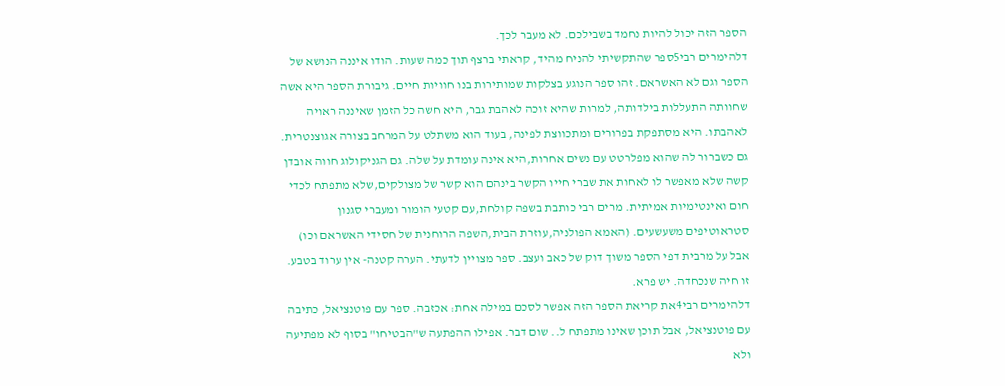הספר הזה יכול להיות נחמד בשבילכם. לא מעבר לכך.
דלהימרים רבי5ספר שהתקשיתי להניח מהיד, קראתי ברצף תוך כמה שעות. הודו איננה הנושא של הספר וגם לא האשראם. זהו ספר הנוגע בצלקות שמותירות בנו חוויות חיים. גיבורת הספר היא אשה שחוותה התעללות בילדותה, למרות שהיא זוכה לאהבת גבר, היא חשה כל הזמן שאיננה ראויה לאהבתו. היא מסתפקת בפרורים ומתכווצת לפינה, בעוד הוא משתלט על המרחב בצורה אגוצנטרית. גם כשברור לה שהוא מפלרטט עם נשים אחרות,היא אינה עומדת על שלה. גם הגניקולוג חווה אובדן קשה שלא מאפשר לו לאחות את שברי חייו הקשר בינהם הוא קשר של מצולקים,שלא מתפתח לכדי חום ואינטימיות אמיתית. מרים רבי כותבת בשפה קולחת,עם קטעי הומור ומעברי סגנון סטראוטיפים משעשעים. (האמא הפולניה,עוזרת הבית,השפה הרוחנית של חסידי האשראם וכו) אבל על מרבית דפי הספר משוך דוק של כאב ועצב. ספר מצויין לדעתי. הערה קטנה- אין ערוד בטבע. זו חיה שנכחדה. יש פרא.
דלהימרים רבי4את קריאת הספר הזה אפשר לסכם במילה אחת: אכזבה. ספר עם פוטנציאל, כתיבה עם פוטנציאל, אבל תוכן שאינו מתפתח ל.. שום דבר. אפילו ההפתעה ש"הבטיחו" בסוף לא מפתיעה ולא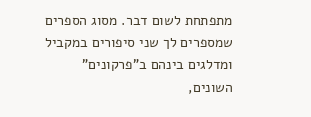מתפתחת לשום דבר. מסוג הספרים שמספרים לך שני סיפורים במקביל ומדלגים בינהם ב"פרקונים" השונים,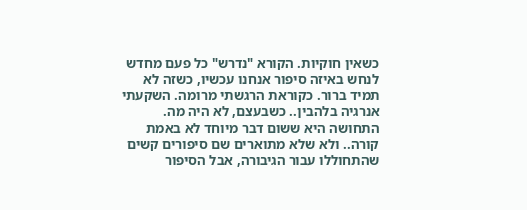כשאין חוקיות. הקורא "נדרש" כל פעם מחדש לנחש באיזה סיפור אנחנו עכשיו, כשזה לא תמיד ברור. כקוראת הרגשתי מרומה. השקעתי אנרגיה בלהבין.. כשבעצם, לא היה מה. התחושה היא ששום דבר מיוחד לא באמת קורה.. ולא שלא מתוארים שם סיפורים קשים שהתחוללו עבור הגיבורה, אבל הסיפור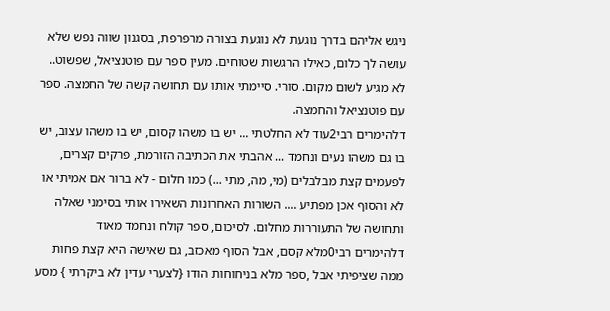ניגש אליהם בדרך נוגעת לא נוגעת בצורה מרפרפת, בסגנון שווה נפש שלא עושה לך כלום, כאילו הרגשות שטוחים. מעין ספר עם פוטנציאל, שפשוט.. לא מגיע לשום מקום. סורי. סיימתי אותו עם תחושה קשה של החמצה. ספר עם פוטנציאל והחמצה.
דלהימרים רבי2עוד לא החלטתי ... יש בו משהו קסום, יש בו משהו עצוב, יש בו גם משהו נעים ונחמד ... אהבתי את הכתיבה הזורמת, פרקים קצרים, לפעמים קצת מבלבלים (מי, מה, מתי ...) כמו חלום - לא ברור אם אמיתי או לא והסוף אכן מפתיע .... השורות האחרונות השאירו אותי בסימני שאלה ותחושה של התעוררות מחלום. לסיכום, ספר קולח ונחמד מאוד
דלהימרים רבי0מלא קסם, אבל הסוף מאכזב, גם שאישה היא קצת פחות ממה שציפיתי אבל ,ספר מלא בניחוחות הודו {לצערי עדין לא ביקרתי } מסע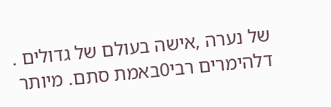של נערה ,אישה בעולם של גדולים .
דלהימרים רבי0באמת סתם. מיותר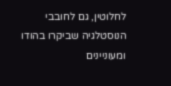לחלוטין, גם לחובבי הנוסטלגיה שביקרו בהודו ומעוניינים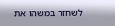לשחזר במשהו את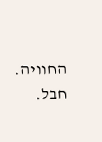החוויה. חבל.